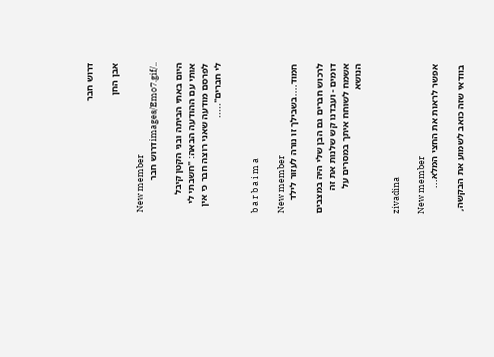דרוש חבר

אבן החן

New member
../images/Emo7.gifדרוש חבר

היום באתי הביתה ובני הקטן קיבל אותי עם ההודעה הבאה: "חשבתי לי לפרסם מודעה שאני רוצה חבר כי אין לי חברים".....


b a r b a i m a

New member
חמוד....בשבילך זו נורה לעזור לילד

לרכוש חברים גם הבן שלי היה במצבים דומים - ועבדנו קש שלנות את זה אשמח לשוחח איתך במסרים על הנושא


zivadina

New member
אפשר לראות את החצי המלא...

בוודאי שזה כואב לשמוע את הבקשה,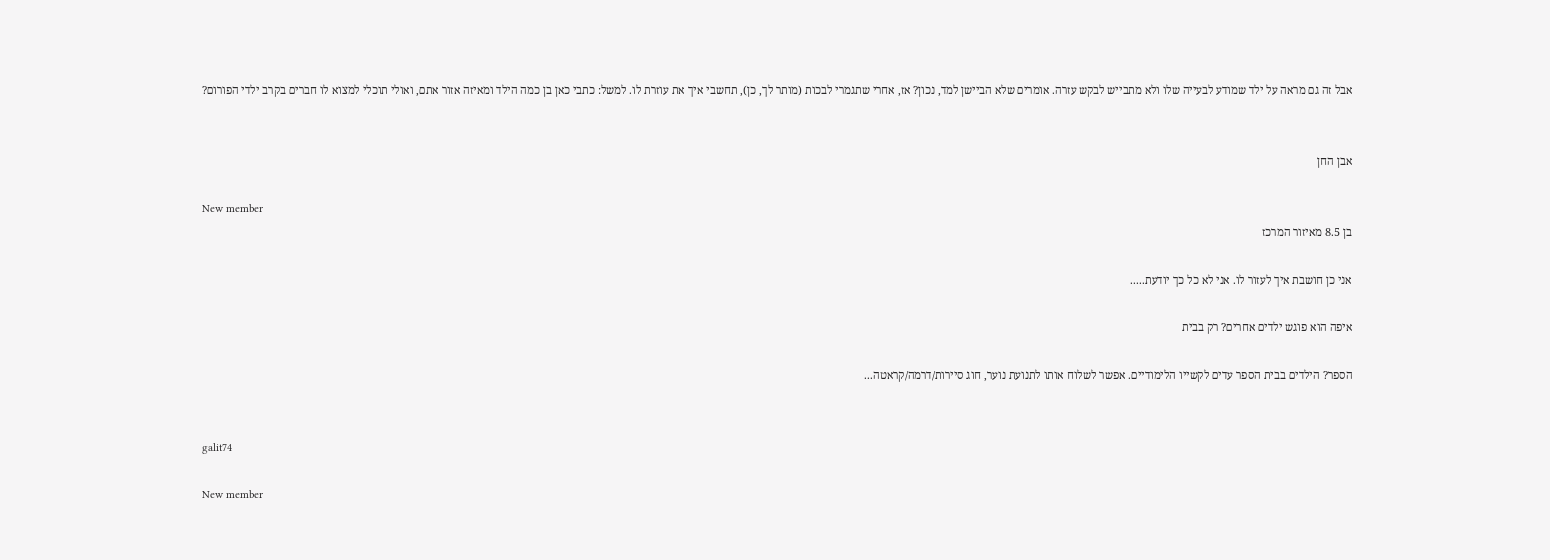אבל זה גם מראה על ילד שמודע לבעייה שלו ולא מתבייש לבקש עזרה. אומרים שלא הביישן למד, נכון? אז, אחרי שתגמרי לבכות (מותר לך, כן), תחשבי איך את עוזרת לו. למשל: כתבי כאן בן כמה הילד ומאיזה אזור אתם, ואולי תוכלי למצוא לו חברים בקרב ילדי הפורום?


אבן החן

New member
בן 8.5 מאיזור המרכז

אני כן חושבת איך לעזור לו. אני לא כל כך יודעת.....

איפה הוא פוגש ילדים אחרים? רק בבית

הספר? הילדים בבית הספר עדים לקשייו הלימודיים. אפשר לשלוח אותו לתנועת נוער, חוג סיירות/דרמה/קראטה...


galit74

New member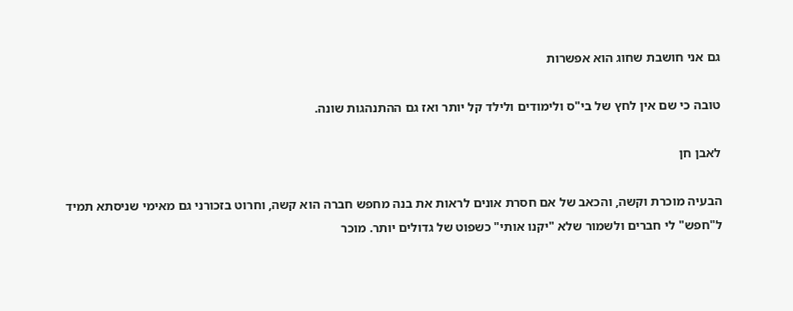גם אני חושבת שחוג הוא אפשרות

טובה כי שם אין לחץ של בי"ס ולימודים ולילד קל יותר ואז גם ההתנהגות שונה.

לאבן חן

הבעיה מוכרת וקשה, והכאב של אם חסרת אונים לראות את בנה מחפש חברה הוא קשה, וחרוט בזכורני גם מאימי שניסתא תמיד ל"חפש" לי חברים ולשמור שלא "יקנו אותי" כשפוט של גדולים יותר. מוכר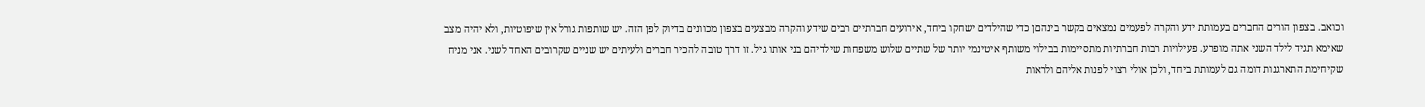וכואב. בצפון הורים החברים בעמותת ידע והקרה לפעמים נמצאים בקשר בינהםן כדי שהילדים ישחקו ביחד, אירועים חברתיים רבים שידע והקרה מבצעים בצפון מכוונים בדיוק לפן הזה. יש שותפות גורל אין שיפוטיות, ולא יהיה מצב שאימא תגיד לילד השני אתה מופרע. פעילויות רבות חברתיות מתסיימות בבילוי משותף איטינמי יותר של שתיים שלוש משפחות שילדיהם בני אותו גיל. זו דרך טובה להכיר חברים ולעיתים יש שניים שקרובים האחד לשני. אני מניח שקיחימת התארגנות דומה גם לעמותת ביחד, ולכן אולי רצוי לפנות אליהם ולראות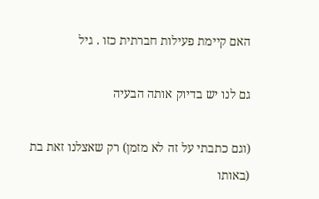האם קיימת פעילות חברתית כזו . גיל

גם לנו יש בדיוק אותה הבעיה

(וגם כתבתי על זה לא מזמן) רק שאצלנו זאת בת (באותו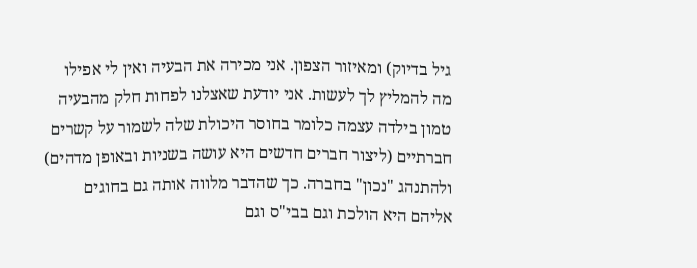גיל בדיוק) ומאיזור הצפון. אני מכירה את הבעיה ואין לי אפילו מה להמליץ לך לעשות. אני יודעת שאצלנו לפחות חלק מהבעיה טמון בילדה עצמה כלומר בחוסר היכולת שלה לשמור על קשרים חברתיים (ליצור חברים חדשים היא עושה בשניות ובאופן מדהים) ולהתנהג "נכון" בחברה. כך שהדבר מלווה אותה גם בחוגים אליהם היא הולכת וגם בבי"ס וגם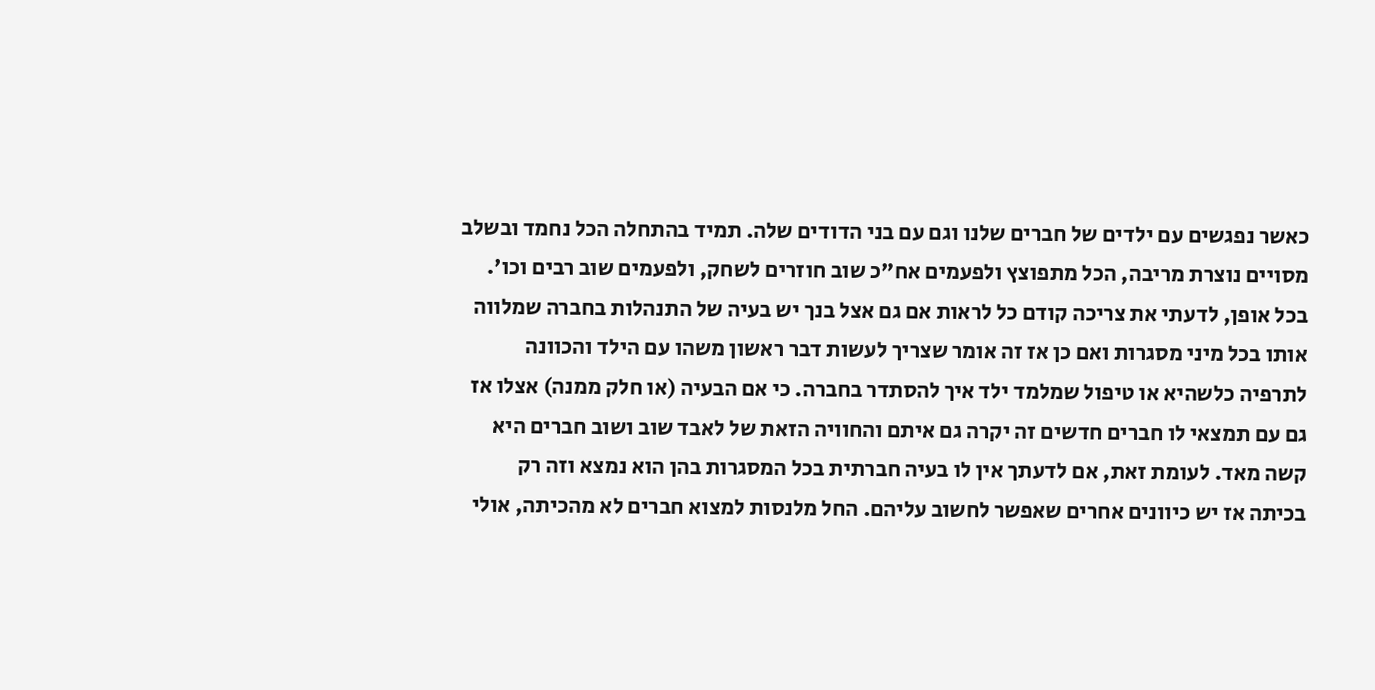כאשר נפגשים עם ילדים של חברים שלנו וגם עם בני הדודים שלה. תמיד בהתחלה הכל נחמד ובשלב מסויים נוצרת מריבה, הכל מתפוצץ ולפעמים אח"כ שוב חוזרים לשחק, ולפעמים שוב רבים וכו'. בכל אופן, לדעתי את צריכה קודם כל לראות אם גם אצל בנך יש בעיה של התנהלות בחברה שמלווה אותו בכל מיני מסגרות ואם כן אז זה אומר שצריך לעשות דבר ראשון משהו עם הילד והכוונה לתרפיה כלשהיא או טיפול שמלמד ילד איך להסתדר בחברה. כי אם הבעיה (או חלק ממנה) אצלו אז גם עם תמצאי לו חברים חדשים זה יקרה גם איתם והחוויה הזאת של לאבד שוב ושוב חברים היא קשה מאד. לעומת זאת, אם לדעתך אין לו בעיה חברתית בכל המסגרות בהן הוא נמצא וזה רק בכיתה אז יש כיוונים אחרים שאפשר לחשוב עליהם. החל מלנסות למצוא חברים לא מהכיתה, אולי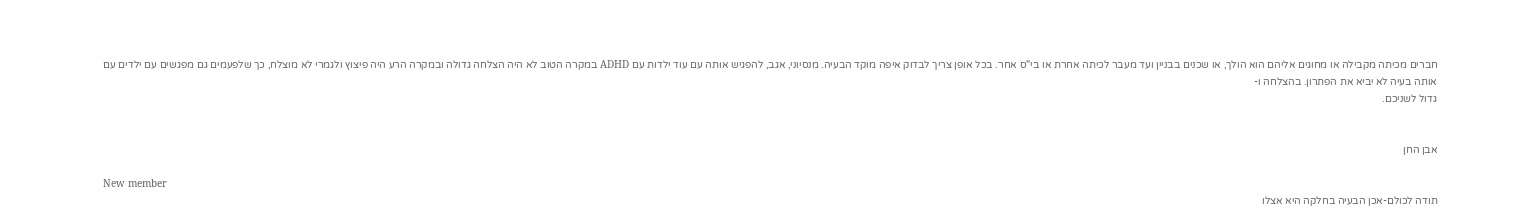חברים מכיתה מקבילה או מחוגים אליהם הוא הולך, או שכנים בבניין ועד מעבר לכיתה אחרת או בי"ס אחר. בכל אופן צריך לבדוק איפה מוקד הבעיה. מנסיוני, אגב, להפגיש אותה עם עוד ילדות עם ADHD במקרה הטוב לא היה הצלחה גדולה ובמקרה הרע היה פיצוץ ולגמרי לא מוצלח, כך שלפעמים גם מפגשים עם ילדים עם אותה בעיה לא יביא את הפתרון. בהצלחה ו-
גדול לשניכם.


אבן החן

New member
תודה לכולם-אכן הבעיה בחלקה היא אצלו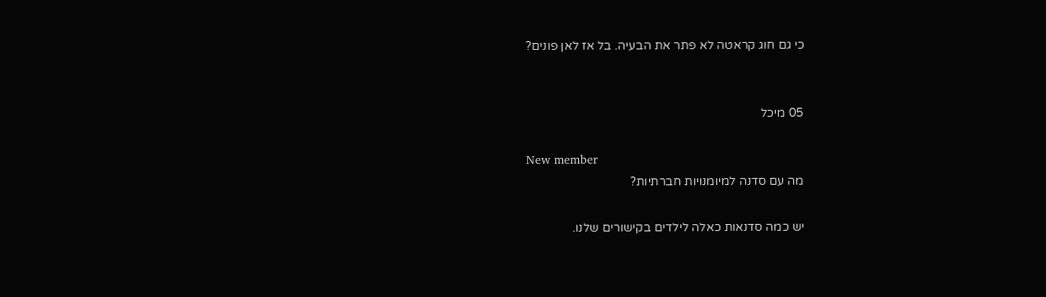כי גם חוג קראטה לא פתר את הבעיה. בל אז לאן פונים?


05 מיכל

New member
מה עם סדנה למיומנויות חברתיות?

יש כמה סדנאות כאלה לילדים בקישורים שלנו.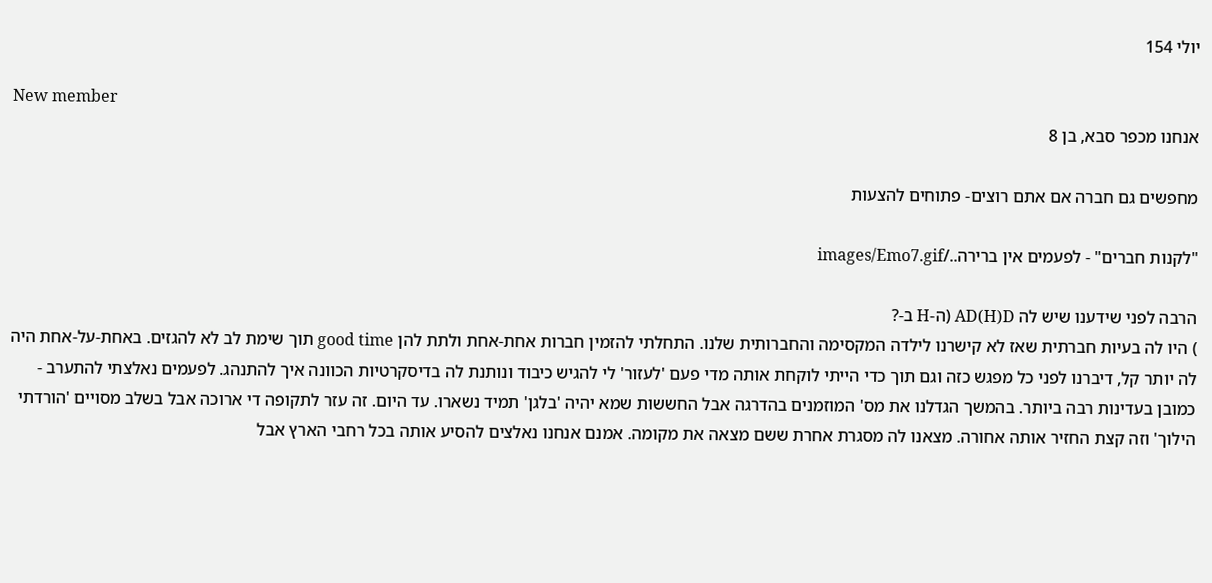יולי 154

New member
אנחנו מכפר סבא, בן 8

מחפשים גם חברה אם אתם רוצים- פתוחים להצעות

"לקנות חברים" - לפעמים אין ברירה../images/Emo7.gif

הרבה לפני שידענו שיש לה AD(H)D (ה-H ב-?
) היו לה בעיות חברתית שאז לא קישרנו לילדה המקסימה והחברותית שלנו. התחלתי להזמין חברות אחת-אחת ולתת להן good time תוך שימת לב לא להגזים. באחת-על-אחת היה לה יותר קל, דיברנו לפני כל מפגש כזה וגם תוך כדי הייתי לוקחת אותה מדי פעם 'לעזור' לי להגיש כיבוד ונותנת לה בדיסקרטיות הכוונה איך להתנהג. לפעמים נאלצתי להתערב - כמובן בעדינות רבה ביותר. בהמשך הגדלנו את מס' המוזמנים בהדרגה אבל החששות שמא יהיה 'בלגן' תמיד נשארו. עד היום. זה עזר לתקופה די ארוכה אבל בשלב מסויים 'הורדתי הילוך' וזה קצת החזיר אותה אחורה. מצאנו לה מסגרת אחרת ששם מצאה את מקומה. אמנם אנחנו נאלצים להסיע אותה בכל רחבי הארץ אבל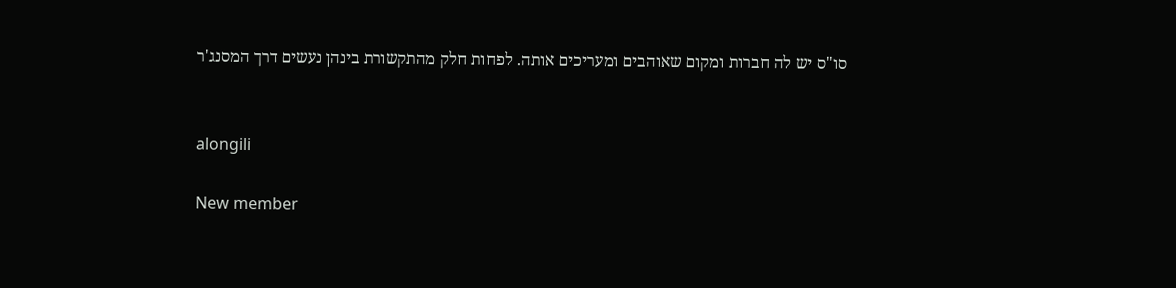סו"ס יש לה חברות ומקום שאוהבים ומעריכים אותה. לפחות חלק מהתקשורת בינהן נעשים דרך המסנג'ר


alongili

New member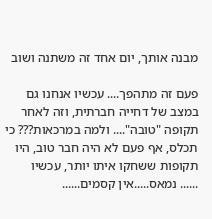מבנה אותך, יום אחד זה משתנה ושוב

פעם זה מתהפך.... עכשיו אנחנו גם במצב של דחייה חברתית, וזה לאחר תקופה "טובה".... ולמה במרכאות??? כי תכלס, אף פעם לא היה חבר טוב, היו תקופות ששחקו איתו יותר, עכשיו
...... נמאס.....אין קסמים......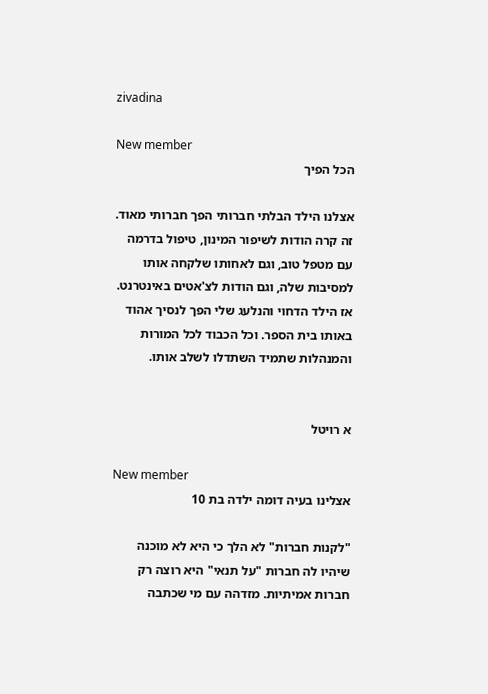zivadina

New member
הכל הפיך

אצלנו הילד הבלתי חברותי הפך חברותי מאוד. זה קרה הודות לשיפור המינון, טיפול בדרמה עם מטפל טוב, וגם לאחותו שלקחה אותו למסיבות שלה, וגם הודות לצ'אטים באינטרנט. אז הילד הדחוי והנלעג שלי הפך לנסיך אהוד באותו בית הספר. וכל הכבוד לכל המורות והמנהלות שתמיד השתדלו לשלב אותו.


א רויטל

New member
אצלינו בעיה דומה ילדה בת 10

"לקנות חברות" לא הלך כי היא לא מוכנה שיהיו לה חברות "על תנאי" היא רוצה רק חברות אמיתיות. מזדהה עם מי שכתבה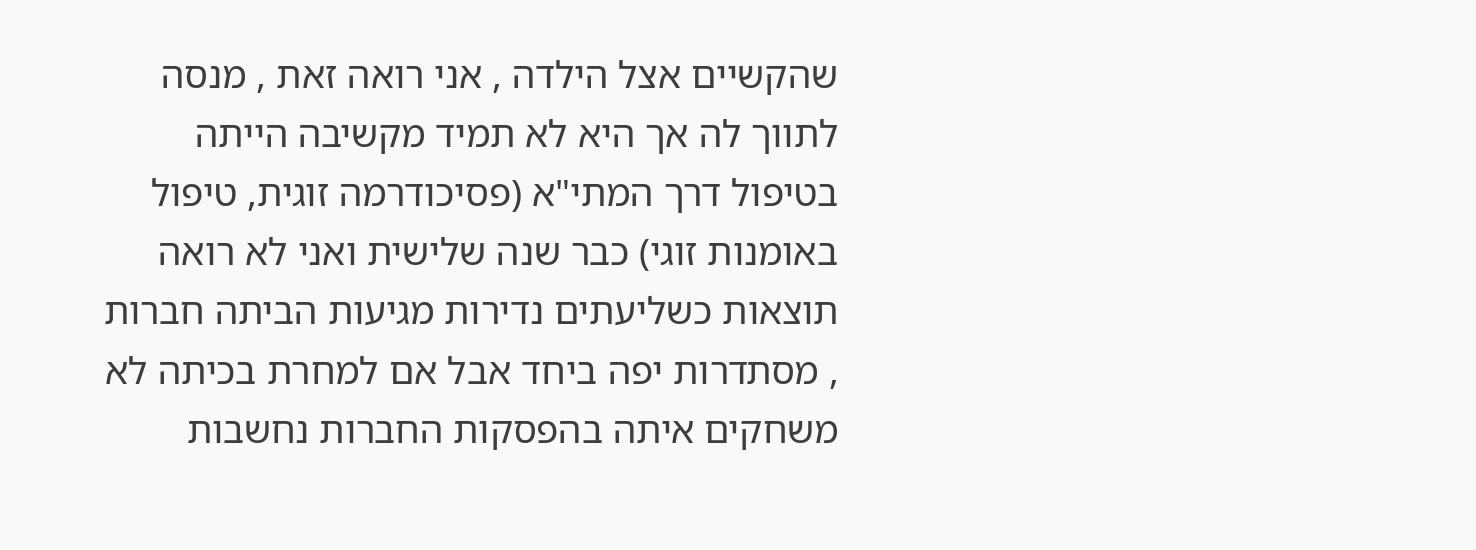שהקשיים אצל הילדה , אני רואה זאת , מנסה לתווך לה אך היא לא תמיד מקשיבה הייתה בטיפול דרך המתי"א (פסיכודרמה זוגית, טיפול באומנות זוגי) כבר שנה שלישית ואני לא רואה תוצאות כשליעתים נדירות מגיעות הביתה חברות , מסתדרות יפה ביחד אבל אם למחרת בכיתה לא משחקים איתה בהפסקות החברות נחשבות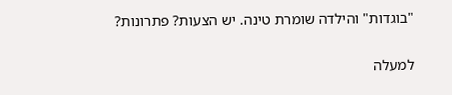"בוגדות" והילדה שומרת טינה. יש הצעות? פתרונות?

למעלה